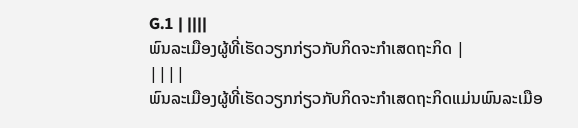G.1 | ||||
ພົນລະເມືອງຜູ້ທີ່ເຮັດວຽກກ່ຽວກັບກິດຈະກຳເສດຖະກິດ |
||||
ພົນລະເມືອງຜູ້ທີ່ເຮັດວຽກກ່ຽວກັບກິດຈະກຳເສດຖະກິດແມ່ນພົນລະເມືອ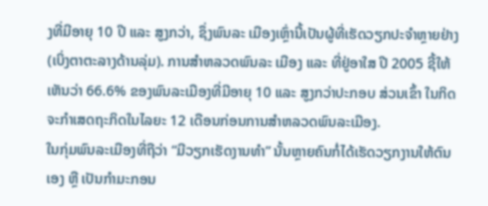ງທີ່ມີອາຍຸ 10 ປີ ແລະ ສູງກວ່າ, ຊຶ່ງພົນລະ ເມືອງເຫຼົ່ານີ້ເປັນຜູ້ທີ່ເຮັດວຽກປະຈຳຫຼາຍຢ່າງ (ເບິ່ງຕາຕະລາງດ້ານລຸ່ມ). ການສຳຫລວດພົນລະ ເມືອງ ແລະ ທີ່ຢູ່ອາໃສ ປີ 2005 ຊີ້ໃຫ້ເຫັນວ່າ 66.6% ຂອງພົນລະເມືອງທີ່ມີອາຍຸ 10 ແລະ ສູງກວ່າປະກອບ ສ່ວນເຂົ້າ ໃນກິດຈະກຳເສດຖະກິດໃນໄລຍະ 12 ເດືອນກ່ອນການສຳຫລວດພົນລະເມືອງ.
ໃນກຸ່ມພົນລະເມືອງທີ່ຖືວ່າ “ມີວຽກເຮັດງານທຳ” ນັ້ນຫຼາຍຄົນກໍ່ໄດ້ເຮັດວຽກງານໃຫ້ຕົນເອງ ຫຼື ເປັນກຳມະກອນ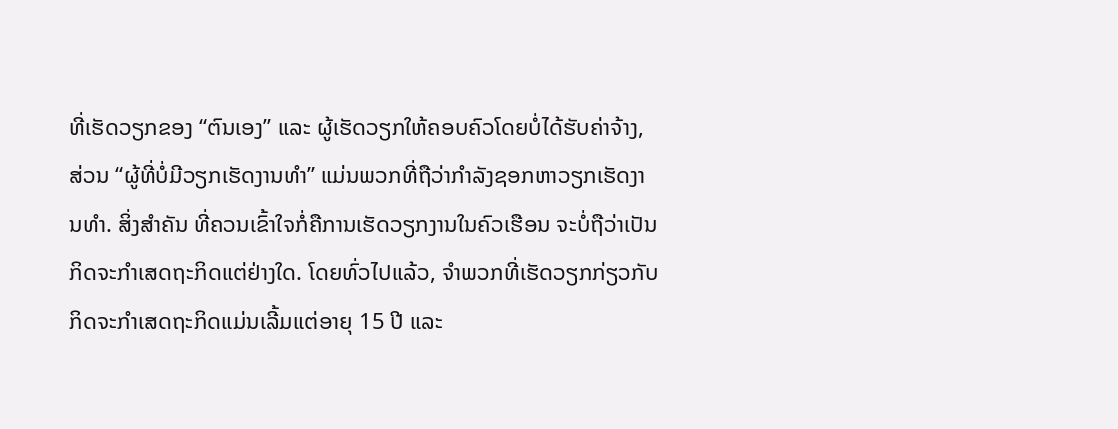ທີ່ເຮັດວຽກຂອງ “ຕົນເອງ” ແລະ ຜູ້ເຮັດວຽກໃຫ້ຄອບຄົວໂດຍບໍ່ໄດ້ຮັບຄ່າຈ້າງ, ສ່ວນ “ຜູ້ທີ່ບໍ່ມີວຽກເຮັດງານທຳ” ແມ່ນພວກທີ່ຖືວ່າກຳລັງຊອກຫາວຽກເຮັດງານທຳ. ສິ່ງສຳຄັນ ທີ່ຄວນເຂົ້າໃຈກໍ່ຄືການເຮັດວຽກງານໃນຄົວເຮືອນ ຈະບໍ່ຖືວ່າເປັນກິດຈະກຳເສດຖະກິດແຕ່ຢ່າງໃດ. ໂດຍທົ່ວໄປແລ້ວ, ຈຳພວກທີ່ເຮັດວຽກກ່ຽວກັບກິດຈະກຳເສດຖະກິດແມ່ນເລີ້ມແຕ່ອາຍຸ 15 ປີ ແລະ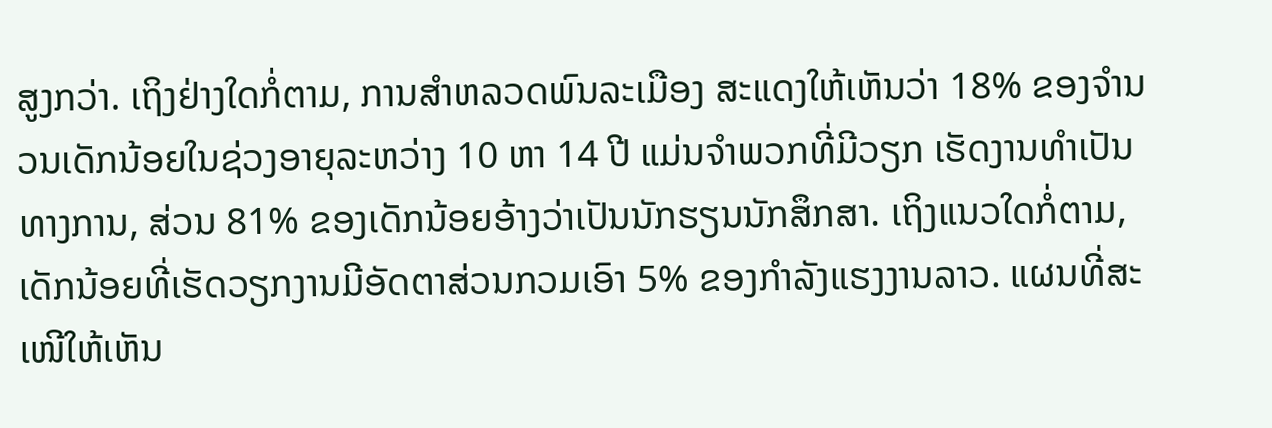ສູງກວ່າ. ເຖິງຢ່າງໃດກໍ່ຕາມ, ການສຳຫລວດພົນລະເມືອງ ສະແດງໃຫ້ເຫັນວ່າ 18% ຂອງຈຳນວນເດັກນ້ອຍໃນຊ່ວງອາຍຸລະຫວ່າງ 10 ຫາ 14 ປີ ແມ່ນຈຳພວກທີ່ມີວຽກ ເຮັດງານທຳເປັນທາງການ, ສ່ວນ 81% ຂອງເດັກນ້ອຍອ້າງວ່າເປັນນັກຮຽນນັກສຶກສາ. ເຖິງແນວໃດກໍ່ຕາມ, ເດັກນ້ອຍທີ່ເຮັດວຽກງານມີອັດຕາສ່ວນກວມເອົາ 5% ຂອງກຳລັງແຮງງານລາວ. ແຜນທີ່ສະເໜີໃຫ້ເຫັນ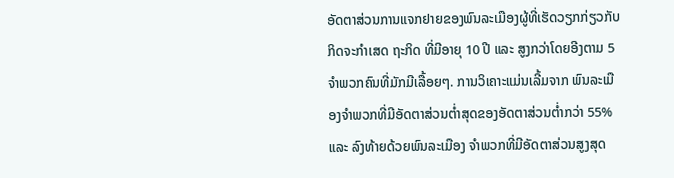ອັດຕາສ່ວນການແຈກຢາຍຂອງພົນລະເມືອງຜູ້ທີ່ເຮັດວຽກກ່ຽວກັບກິດຈະກຳເສດ ຖະກິດ ທີ່ມີອາຍຸ 10 ປີ ແລະ ສູງກວ່າໂດຍອີງຕາມ 5 ຈຳພວກຄົນທີ່ມັກມີເລື້ອຍໆ. ການວິເຄາະແມ່ນເລີ້ມຈາກ ພົນລະເມືອງຈຳພວກທີ່ມີອັດຕາສ່ວນຕ່ຳສຸດຂອງອັດຕາສ່ວນຕ່ຳກວ່າ 55% ແລະ ລົງທ້າຍດ້ວຍພົນລະເມືອງ ຈຳພວກທີ່ມີອັດຕາສ່ວນສູງສຸດ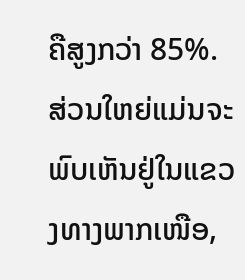ຄືສູງກວ່າ 85%. ສ່ວນໃຫຍ່ແມ່ນຈະພົບເຫັນຢູ່ໃນແຂວງທາງພາກເໜືອ,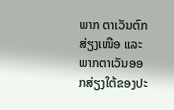ພາກ ຕາເວັນຕົກສ່ຽງເໜືອ ແລະ ພາກຕາເວັນອອກສ່ຽງໃຕ້ຂອງປະ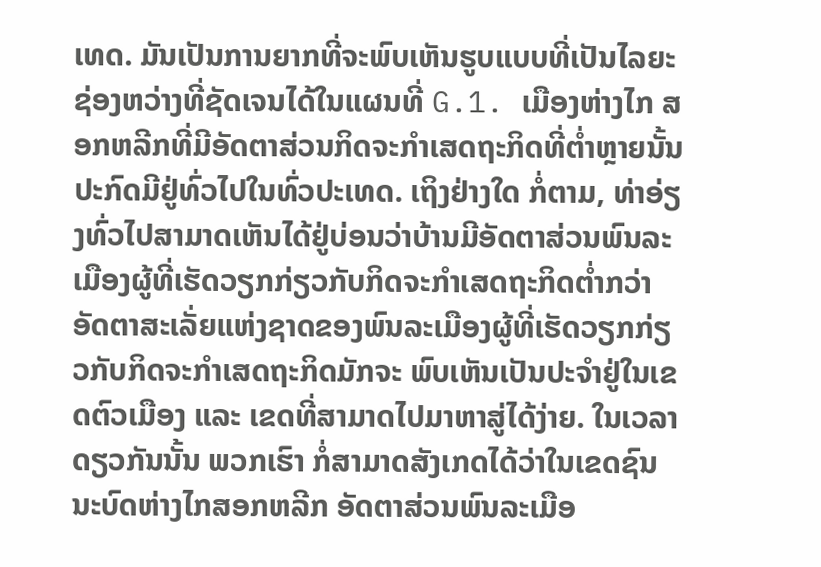ເທດ. ມັນເປັນການຍາກທີ່ຈະພົບເຫັນຮູບແບບທີ່ເປັນໄລຍະຊ່ອງຫວ່າງທີ່ຊັດເຈນໄດ້ໃນແຜນທີ່ G.1. ເມືອງຫ່າງໄກ ສອກຫລີກທີ່ມີອັດຕາສ່ວນກິດຈະກຳເສດຖະກິດທີ່ຕ່ຳຫຼາຍນັ້ນປະກົດມີຢູ່ທົ່ວໄປໃນທົ່ວປະເທດ. ເຖິງຢ່າງໃດ ກໍ່ຕາມ, ທ່າອ່ຽງທົ່ວໄປສາມາດເຫັນໄດ້ຢູ່ບ່ອນວ່າບ້ານມີອັດຕາສ່ວນພົນລະເມືອງຜູ້ທີ່ເຮັດວຽກກ່ຽວກັບກິດຈະກຳເສດຖະກິດຕ່ຳກວ່າອັດຕາສະເລັ່ຍແຫ່ງຊາດຂອງພົນລະເມືອງຜູ້ທີ່ເຮັດວຽກກ່ຽວກັບກິດຈະກຳເສດຖະກິດມັກຈະ ພົບເຫັນເປັນປະຈຳຢູ່ໃນເຂດຕົວເມືອງ ແລະ ເຂດທີ່ສາມາດໄປມາຫາສູ່ໄດ້ງ່າຍ. ໃນເວລາດຽວກັນນັ້ນ ພວກເຮົາ ກໍ່ສາມາດສັງເກດໄດ້ວ່າໃນເຂດຊົນນະບົດຫ່າງໄກສອກຫລີກ ອັດຕາສ່ວນພົນລະເມືອ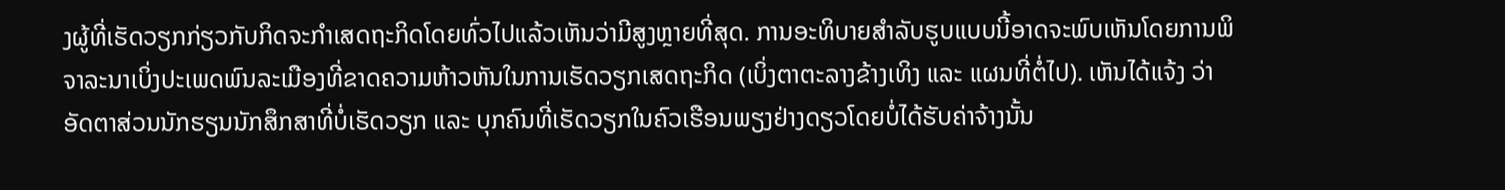ງຜູ້ທີ່ເຮັດວຽກກ່ຽວກັບກິດຈະກຳເສດຖະກິດໂດຍທົ່ວໄປແລ້ວເຫັນວ່າມີສູງຫຼາຍທີ່ສຸດ. ການອະທິບາຍສຳລັບຮູບແບບນີ້ອາດຈະພົບເຫັນໂດຍການພິຈາລະນາເບິ່ງປະເພດພົນລະເມືອງທີ່ຂາດຄວາມຫ້າວຫັນໃນການເຮັດວຽກເສດຖະກິດ (ເບິ່ງຕາຕະລາງຂ້າງເທິງ ແລະ ແຜນທີ່ຕໍ່ໄປ). ເຫັນໄດ້ແຈ້ງ ວ່າອັດຕາສ່ວນນັກຮຽນນັກສຶກສາທີ່ບໍ່ເຮັດວຽກ ແລະ ບຸກຄົນທີ່ເຮັດວຽກໃນຄົວເຮືອນພຽງຢ່າງດຽວໂດຍບໍ່ໄດ້ຮັບຄ່າຈ້າງນັ້ນ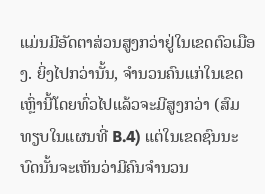ແມ່ນມີອັດຕາສ່ວນສູງກວ່າຢູ່ໃນເຂດຕົວເມືອງ. ຍິ່ງໄປກວ່ານັ້ນ, ຈຳນວນຄົນແກ່ໃນເຂດເຫຼົ່ານີ້ໂດຍທົ່ວໄປແລ້ວຈະມີສູງກວ່າ (ສົມທຽບໃນແຜນທີ່ B.4) ແຕ່ໃນເຂດຊົນນະບົດນັ້ນຈະເຫັນວ່າມີຄົນຈຳນວນ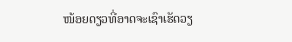ໜ້ອຍດຽວທີ່ອາດຈະເຊົາເຮັດວຽ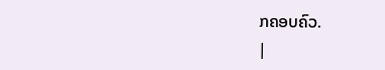ກຄອບຄົວ.
|